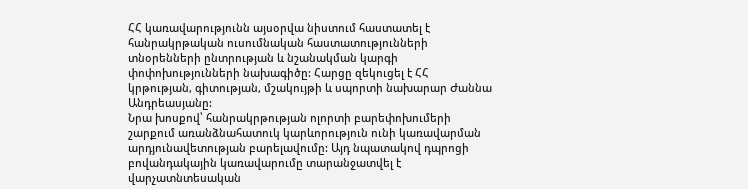ՀՀ կառավարությունն այսօրվա նիստում հաստատել է հանրակրթական ուսումնական հաստատությունների տնօրենների ընտրության և նշանակման կարգի փոփոխությունների նախագիծը: Հարցը զեկուցել է ՀՀ կրթության, գիտության, մշակույթի և սպորտի նախարար Ժաննա Անդրեասյանը:
Նրա խոսքով՝ հանրակրթության ոլորտի բարեփոխումերի շարքում առանձնահատուկ կարևորություն ունի կառավարման արդյունավետության բարելավումը: Այդ նպատակով դպրոցի բովանդակային կառավարումը տարանջատվել է վարչատնտեսական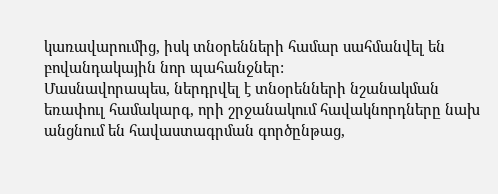կառավարումից, իսկ տնօրենների համար սահմանվել են բովանդակային նոր պահանջներ:
Մասնավորապես, ներդրվել է տնօրենների նշանակման եռափուլ համակարգ, որի շրջանակում հավակնորդները նախ անցնում են հավաստագրման գործընթաց,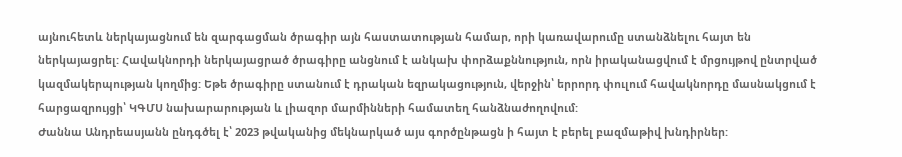այնուհետև ներկայացնում են զարգացման ծրագիր այն հաստատության համար, որի կառավարումը ստանձնելու հայտ են ներկայացրել: Հավակնորդի ներկայացրած ծրագիրը անցնում է անկախ փորձաքննություն, որն իրականացվում է մրցույթով ընտրված կազմակերպության կողմից: Եթե ծրագիրը ստանում է դրական եզրակացություն, վերջին՝ երրորդ փուլում հավակնորդը մասնակցում է հարցազրույցի՝ ԿԳՄՍ նախարարության և լիազոր մարմինների համատեղ հանձնաժողովում:
Ժաննա Անդրեասյանն ընդգծել է՝ 2023 թվականից մեկնարկած այս գործընթացն ի հայտ է բերել բազմաթիվ խնդիրներ: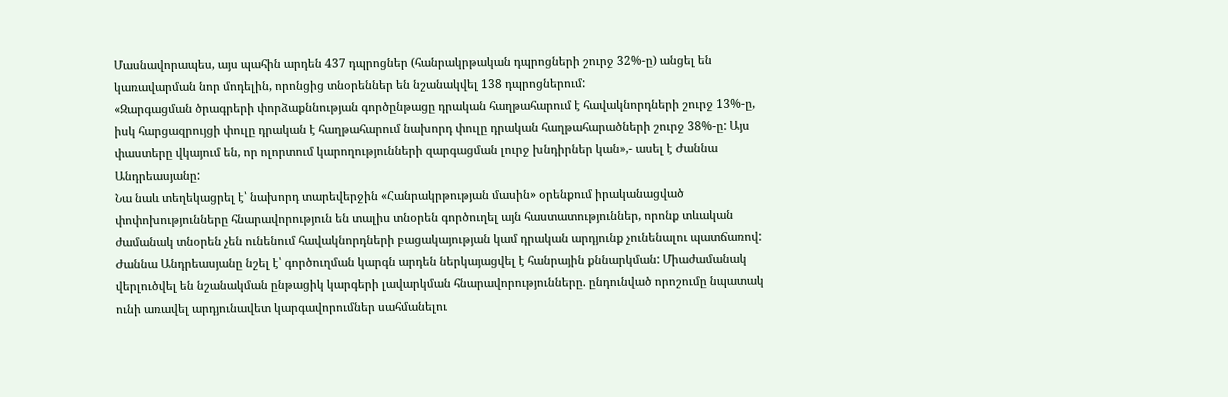Մասնավորապես, այս պահին արդեն 437 դպրոցներ (հանրակրթական դպրոցների շուրջ 32%-ը) անցել են կառավարման նոր մոդելին, որոնցից տնօրեններ են նշանակվել 138 դպրոցներում:
«Զարգացման ծրագրերի փորձաքննության գործընթացը դրական հաղթահարում է հավակնորդների շուրջ 13%-ը, իսկ հարցազրույցի փուլը դրական է հաղթահարում նախորդ փուլը դրական հաղթահարածների շուրջ 38%-ը: Այս փաստերը վկայում են, որ ոլորտում կարողությունների զարգացման լուրջ խնդիրներ կան»,- ասել է Ժաննա Անդրեասյանը:
Նա նաև տեղեկացրել է՝ նախորդ տարեվերջին «Հանրակրթության մասին» օրենքում իրականացված փոփոխությունները հնարավորություն են տալիս տնօրեն գործուղել այն հաստատություններ, որոնք տևական ժամանակ տնօրեն չեն ունենում հավակնորդների բացակայության կամ դրական արդյունք չունենալու պատճառով:
Ժաննա Անդրեասյանը նշել է՝ գործուղման կարգն արդեն ներկայացվել է հանրային քննարկման: Միաժամանակ վերլուծվել են նշանակման ընթացիկ կարգերի լավարկման հնարավորությունները. ընդունված որոշումը նպատակ ունի առավել արդյունավետ կարգավորումներ սահմանելու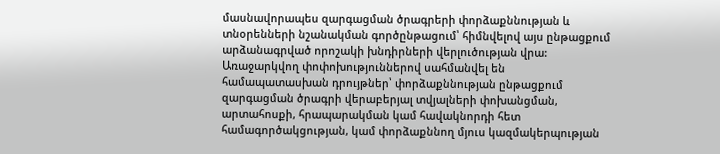մասնավորապես զարգացման ծրագրերի փորձաքննության և տնօրենների նշանակման գործընթացում՝ հիմնվելով այս ընթացքում արձանագրված որոշակի խնդիրների վերլուծության վրա:
Առաջարկվող փոփոխություններով սահմանվել են համապատասխան դրույթներ՝ փորձաքննության ընթացքում զարգացման ծրագրի վերաբերյալ տվյալների փոխանցման, արտահոսքի, հրապարակման կամ հավակնորդի հետ համագործակցության, կամ փորձաքննող մյուս կազմակերպության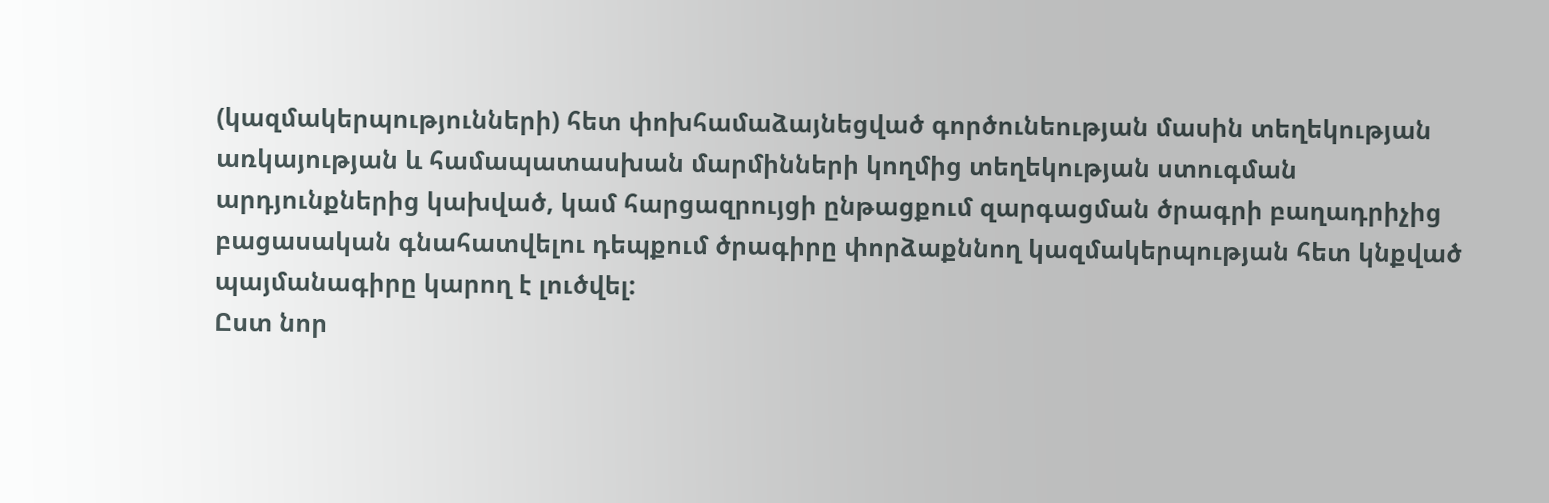(կազմակերպությունների) հետ փոխհամաձայնեցված գործունեության մասին տեղեկության առկայության և համապատասխան մարմինների կողմից տեղեկության ստուգման արդյունքներից կախված, կամ հարցազրույցի ընթացքում զարգացման ծրագրի բաղադրիչից բացասական գնահատվելու դեպքում ծրագիրը փորձաքննող կազմակերպության հետ կնքված պայմանագիրը կարող է լուծվել:
Ըստ նոր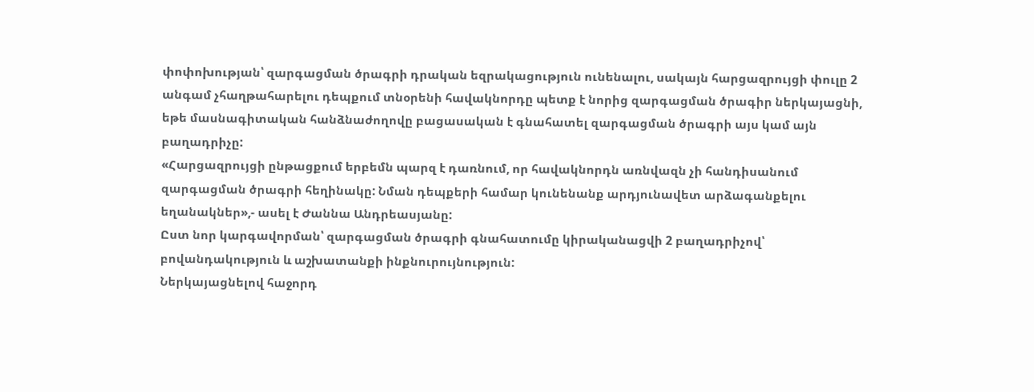փոփոխության՝ զարգացման ծրագրի դրական եզրակացություն ունենալու, սակայն հարցազրույցի փուլը 2 անգամ չհաղթահարելու դեպքում տնօրենի հավակնորդը պետք է նորից զարգացման ծրագիր ներկայացնի, եթե մասնագիտական հանձնաժողովը բացասական է գնահատել զարգացման ծրագրի այս կամ այն բաղադրիչը:
«Հարցազրույցի ընթացքում երբեմն պարզ է դառնում, որ հավակնորդն առնվազն չի հանդիսանում զարգացման ծրագրի հեղինակը: Նման դեպքերի համար կունենանք արդյունավետ արձագանքելու եղանակներ»,- ասել է Ժաննա Անդրեասյանը:
Ըստ նոր կարգավորման՝ զարգացման ծրագրի գնահատումը կիրականացվի 2 բաղադրիչով՝ բովանդակություն և աշխատանքի ինքնուրույնություն:
Ներկայացնելով հաջորդ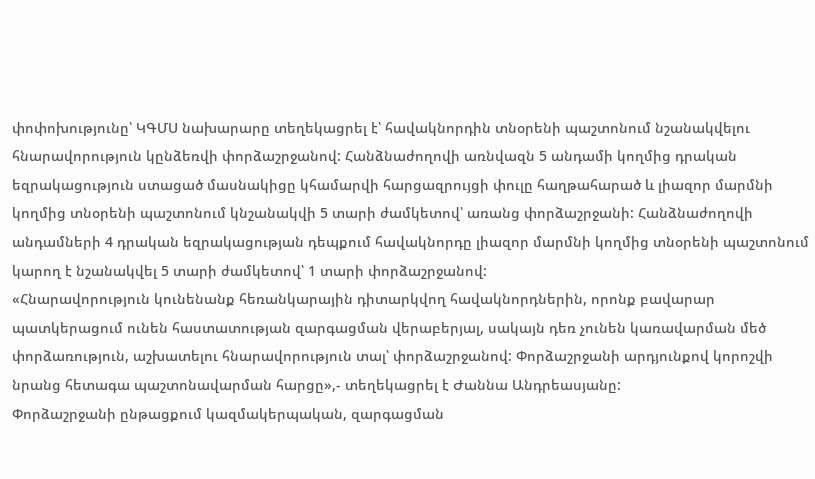փոփոխությունը՝ ԿԳՄՍ նախարարը տեղեկացրել է՝ հավակնորդին տնօրենի պաշտոնում նշանակվելու հնարավորություն կընձեռվի փորձաշրջանով: Հանձնաժողովի առնվազն 5 անդամի կողմից դրական եզրակացություն ստացած մասնակիցը կհամարվի հարցազրույցի փուլը հաղթահարած և լիազոր մարմնի կողմից տնօրենի պաշտոնում կնշանակվի 5 տարի ժամկետով՝ առանց փորձաշրջանի: Հանձնաժողովի անդամների 4 դրական եզրակացության դեպքում հավակնորդը լիազոր մարմնի կողմից տնօրենի պաշտոնում կարող է նշանակվել 5 տարի ժամկետով՝ 1 տարի փորձաշրջանով:
«Հնարավորություն կունենանք հեռանկարային դիտարկվող հավակնորդներին, որոնք բավարար պատկերացում ունեն հաստատության զարգացման վերաբերյալ, սակայն դեռ չունեն կառավարման մեծ փորձառություն, աշխատելու հնարավորություն տալ՝ փորձաշրջանով: Փորձաշրջանի արդյունքով կորոշվի նրանց հետագա պաշտոնավարման հարցը»,- տեղեկացրել է Ժաննա Անդրեասյանը:
Փորձաշրջանի ընթացքում կազմակերպական, զարգացման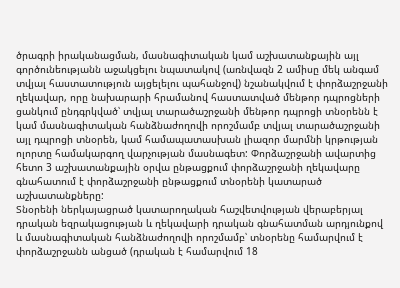ծրագրի իրականացման, մասնագիտական կամ աշխատանքային այլ գործունեությանն աջակցելու նպատակով (առնվազն 2 ամիսը մեկ անգամ տվյալ հաստատություն այցելելու պահանջով) նշանակվում է փորձաշրջանի ղեկավար, որը նախարարի հրամանով հաստատված մենթոր դպրոցների ցանկում ընդգրկված՝ տվյալ տարածաշրջանի մենթոր դպրոցի տնօրենն է կամ մասնագիտական հանձնաժողովի որոշմամբ տվյալ տարածաշրջանի այլ դպրոցի տնօրեն, կամ համապատասխան լիազոր մարմնի կրթության ոլորտը համակարգող վարչության մասնագետ: Փորձաշրջանի ավարտից հետո 3 աշխատանքային օրվա ընթացքում փորձաշրջանի ղեկավարը գնահատում է փորձաշրջանի ընթացքում տնօրենի կատարած աշխատանքները:
Տնօրենի ներկայացրած կատարողական հաշվետվության վերաբերյալ դրական եզրակացության և ղեկավարի դրական գնահատման արդյունքով և մասնագիտական հանձնաժողովի որոշմամբ՝ տնօրենը համարվում է փորձաշրջանն անցած (դրական է համարվում 18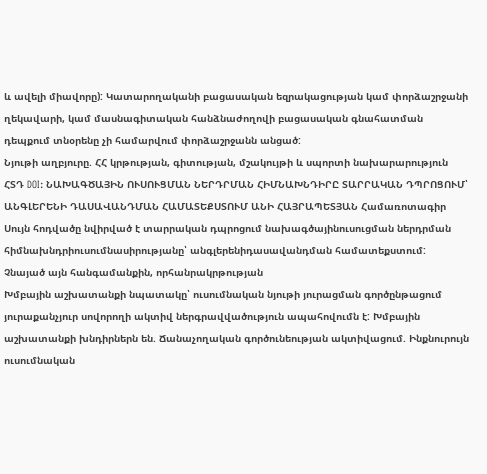և ավելի միավորը): Կատարողականի բացասական եզրակացության կամ փորձաշրջանի ղեկավարի, կամ մասնագիտական հանձնաժողովի բացասական գնահատման դեպքում տնօրենը չի համարվում փորձաշրջանն անցած:
Նյութի աղբյուրը. ՀՀ կրթության, գիտության, մշակույթի և սպորտի նախարարություն
ՀՏԴ DOI: ՆԱԽԱԳԾԱՅԻՆ ՈՒՍՈՒՑՄԱՆ ՆԵՐԴՐՄԱՆ ՀԻՄՆԱԽՆԴԻՐԸ ՏԱՐՐԱԿԱՆ ԴՊՐՈՑՈՒՄ՝ ԱՆԳԼԵՐԵՆԻ ԴԱՍԱՎԱՆԴՄԱՆ ՀԱՄԱՏԵՔՍՏՈՒՄ ԱՆԻ ՀԱՅՐԱՊԵՏՅԱՆ Համառոտագիր Սույն հոդվածը նվիրված է տարրական դպրոցում նախագծայինուսուցման ներդրման հիմնախնդրիուսումնասիրությանը՝ անգլերենիդասավանդման համատեքստում: Չնայած այն հանգամանքին, որհանրակրթության
Խմբային աշխատանքի նպատակը՝ ուսումնական նյութի յուրացման գործընթացում յուրաքանչյուր սովորողի ակտիվ ներգրավվածություն ապահովումն է: Խմբային աշխատանքի խնդիրներն են. Ճանաչողական գործունեության ակտիվացում. Ինքնուրույն ուսումնական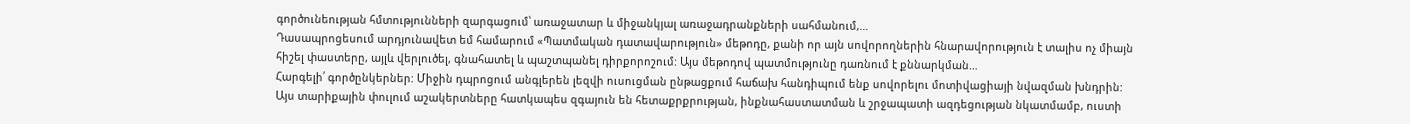գործունեության հմտությունների զարգացում՝ առաջատար և միջանկյալ առաջադրանքների սահմանում,…
Դասապրոցեսում արդյունավետ եմ համարում «Պատմական դատավարություն» մեթոդը, քանի որ այն սովորողներին հնարավորություն է տալիս ոչ միայն հիշել փաստերը, այլև վերլուծել, գնահատել և պաշտպանել դիրքորոշում: Այս մեթոդով պատմությունը դառնում է քննարկման…
Հարգելի՛ գործընկերներ: Միջին դպրոցում անգլերեն լեզվի ուսուցման ընթացքում հաճախ հանդիպում ենք սովորելու մոտիվացիայի նվազման խնդրին: Այս տարիքային փուլում աշակերտները հատկապես զգայուն են հետաքրքրության, ինքնահաստատման և շրջապատի ազդեցության նկատմամբ, ուստի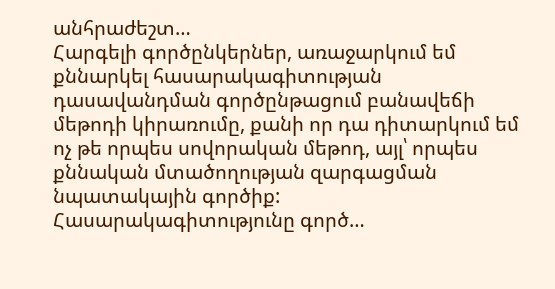անհրաժեշտ…
Հարգելի գործընկերներ, առաջարկում եմ քննարկել հասարակագիտության դասավանդման գործընթացում բանավեճի մեթոդի կիրառումը, քանի որ դա դիտարկում եմ ոչ թե որպես սովորական մեթոդ, այլ՝ որպես քննական մտածողության զարգացման նպատակային գործիք: Հասարակագիտությունը գործ…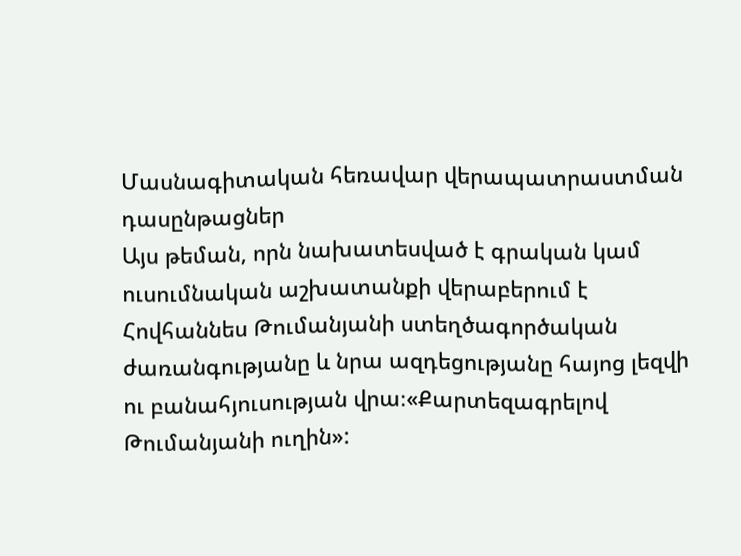Մասնագիտական հեռավար վերապատրաստման դասընթացներ
Այս թեման, որն նախատեսված է գրական կամ ուսումնական աշխատանքի վերաբերում է Հովհաննես Թումանյանի ստեղծագործական ժառանգությանը և նրա ազդեցությանը հայոց լեզվի ու բանահյուսության վրա։«Քարտեզագրելով Թումանյանի ուղին»: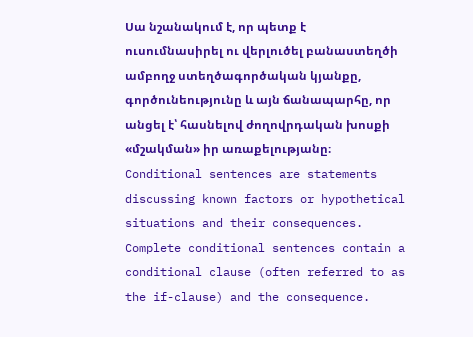Սա նշանակում է, որ պետք է ուսումնասիրել ու վերլուծել բանաստեղծի ամբողջ ստեղծագործական կյանքը, գործունեությունը և այն ճանապարհը, որ անցել է՝ հասնելով ժողովրդական խոսքի «մշակման» իր առաքելությանը։
Conditional sentences are statements discussing known factors or hypothetical situations and their consequences. Complete conditional sentences contain a conditional clause (often referred to as the if-clause) and the consequence.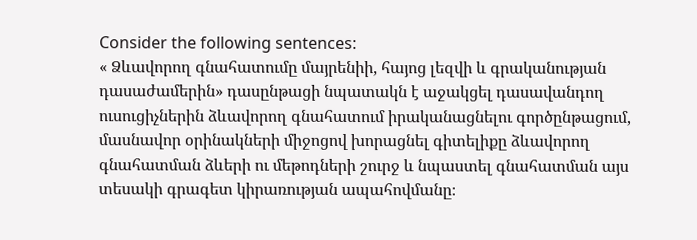Consider the following sentences:
« Ձևավորող գնահատումը մայրենիի, հայոց լեզվի և գրականության դասաժամերին» դասընթացի նպատակն է աջակցել դասավանդող ուսուցիչներին ձևավորող գնահատում իրականացնելու գործընթացում, մասնավոր օրինակների միջոցով խորացնել գիտելիքը ձևավորող գնահատման ձևերի ու մեթոդների շուրջ և նպաստել գնահատման այս տեսակի գրագետ կիրառության ապահովմանը։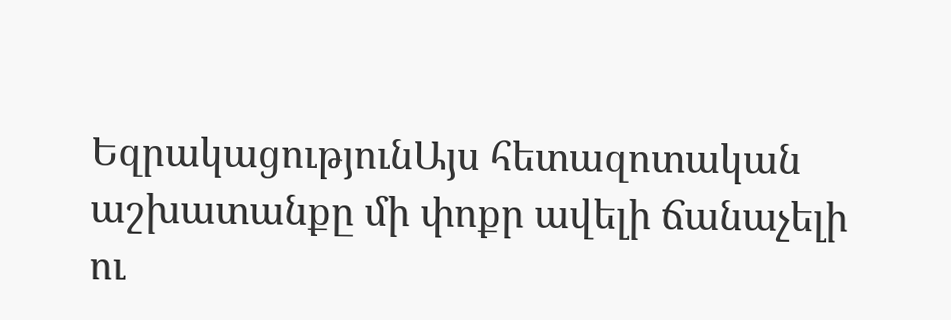ԵզրակացությունԱյս հետազոտական աշխատանքը մի փոքր ավելի ճանաչելի ու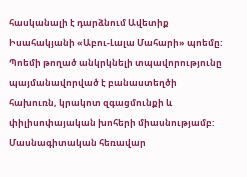հասկանալի է դարձնում Ավետիք Իսահակյանի «Աբու-Լալա Մահարի» պոեմը: Պոեմի թողած անկրկնելի տպավորությունը պայմանավորված է բանաստեղծի հախուռն, կրակոտ զգացմունքի և փիլիսոփայական խոհերի միասնությամբ:
Մասնագիտական հեռավար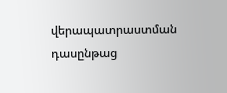վերապատրաստման դասընթաց